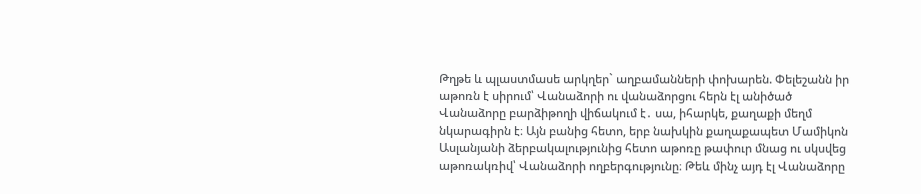Թղթե և պլաստմասե արկղեր` աղբամանների փոխարեն. Փելեշանն իր աթոռն է սիրում՝ Վանաձորի ու վանաձորցու հերն էլ անիծած
Վանաձորը բարձիթողի վիճակում է․ սա, իհարկե, քաղաքի մեղմ նկարագիրն է։ Այն բանից հետո, երբ նախկին քաղաքապետ Մամիկոն Ասլանյանի ձերբակալությունից հետո աթոռը թափուր մնաց ու սկսվեց աթոռակռիվ՝ Վանաձորի ողբերգությունը։ Թեև մինչ այդ էլ Վանաձորը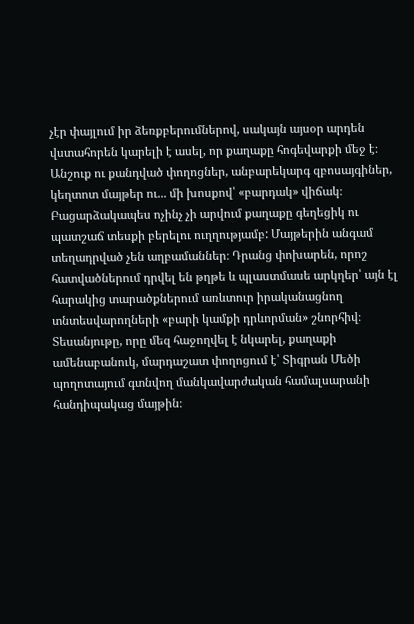չէր փայլում իր ձեռքբերումներով, սակայն այսօր արդեն վստահորեն կարելի է ասել, որ քաղաքը հոգեվարքի մեջ է։
Անշուք ու քանդված փողոցներ, անբարեկարգ զբոսայգիներ, կեղտոտ մայթեր ու... մի խոսքով՝ «բարդակ» վիճակ։
Բացարձակապես ոչինչ չի արվում քաղաքը գեղեցիկ ու պատշաճ տեսքի բերելու ուղղությամբ: Մայթերին անգամ տեղադրված չեն աղբամաններ։ Դրանց փոխարեն, որոշ հատվածներում դրվել են թղթե և պլաստմասե արկղեր՝ այն էլ հարակից տարածքներում առևտուր իրականացնող տնտեսվարողների «բարի կամքի դրևորման» շնորհիվ։
Տեսանյութը, որը մեզ հաջողվել է նկարել, քաղաքի ամենաբանուկ, մարդաշատ փողոցում է՝ Տիգրան Մեծի պողոտայում գտնվող մանկավարժական համալսարանի հանդիպակաց մայթին։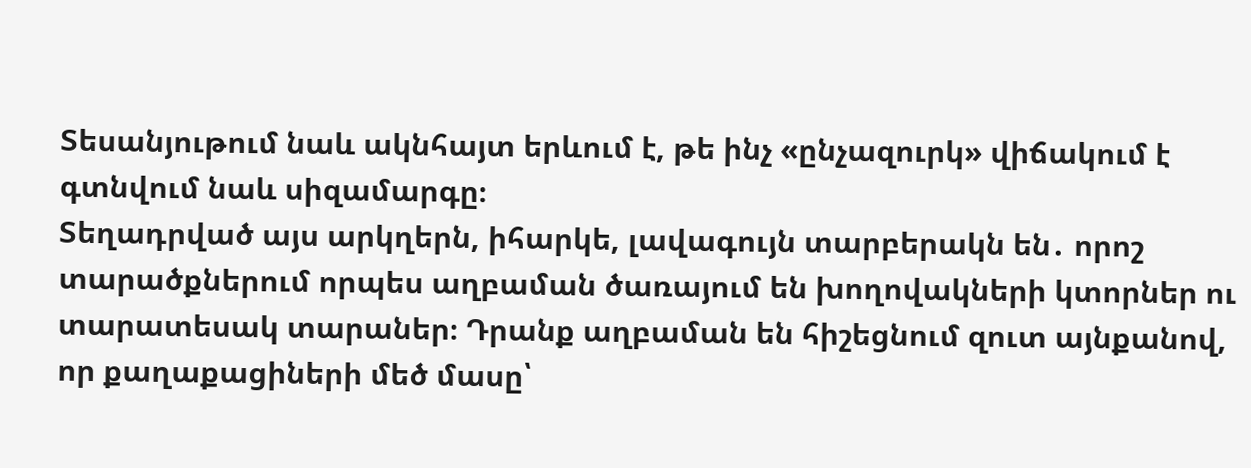Տեսանյութում նաև ակնհայտ երևում է, թե ինչ «ընչազուրկ» վիճակում է գտնվում նաև սիզամարգը։
Տեղադրված այս արկղերն, իհարկե, լավագույն տարբերակն են․ որոշ տարածքներում որպես աղբաման ծառայում են խողովակների կտորներ ու տարատեսակ տարաներ։ Դրանք աղբաման են հիշեցնում զուտ այնքանով, որ քաղաքացիների մեծ մասը՝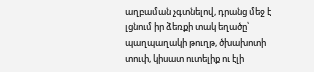աղբաման չգտնելով, դրանց մեջ է լցնում իր ձեռքի տակ եղածը՝ պաղպաղակի թուղթ, ծխախոտի տուփ, կիսատ ուտելիք ու էլի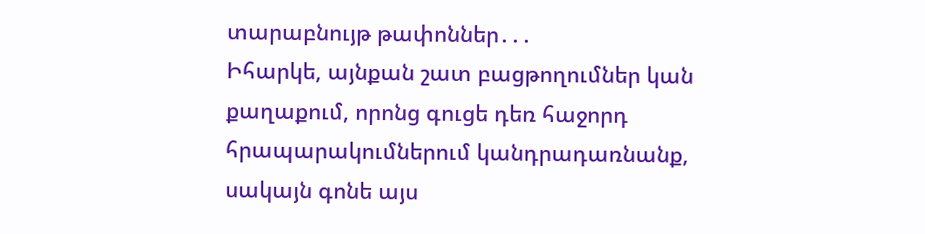տարաբնույթ թափոններ․․․
Իհարկե, այնքան շատ բացթողումներ կան քաղաքում, որոնց գուցե դեռ հաջորդ հրապարակումներում կանդրադառնանք, սակայն գոնե այս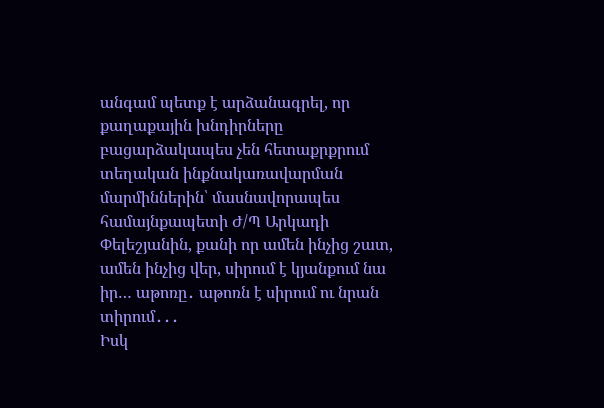անգամ պետք է արձանագրել, որ քաղաքային խնդիրները բացարձակապես չեն հետաքրքրում տեղական ինքնակառավարման մարմիններին՝ մասնավորապես համայնքապետի Ժ/Պ Արկադի Փելեշյանին, քանի որ ամեն ինչից շատ, ամեն ինչից վեր, սիրում է կյանքում նա իր… աթոռը․ աթոռն է սիրում ու նրան տիրում․․․
Իսկ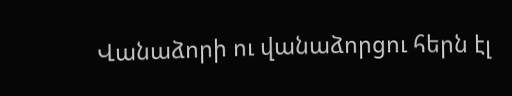Վանաձորի ու վանաձորցու հերն էլ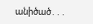անիծած․․․